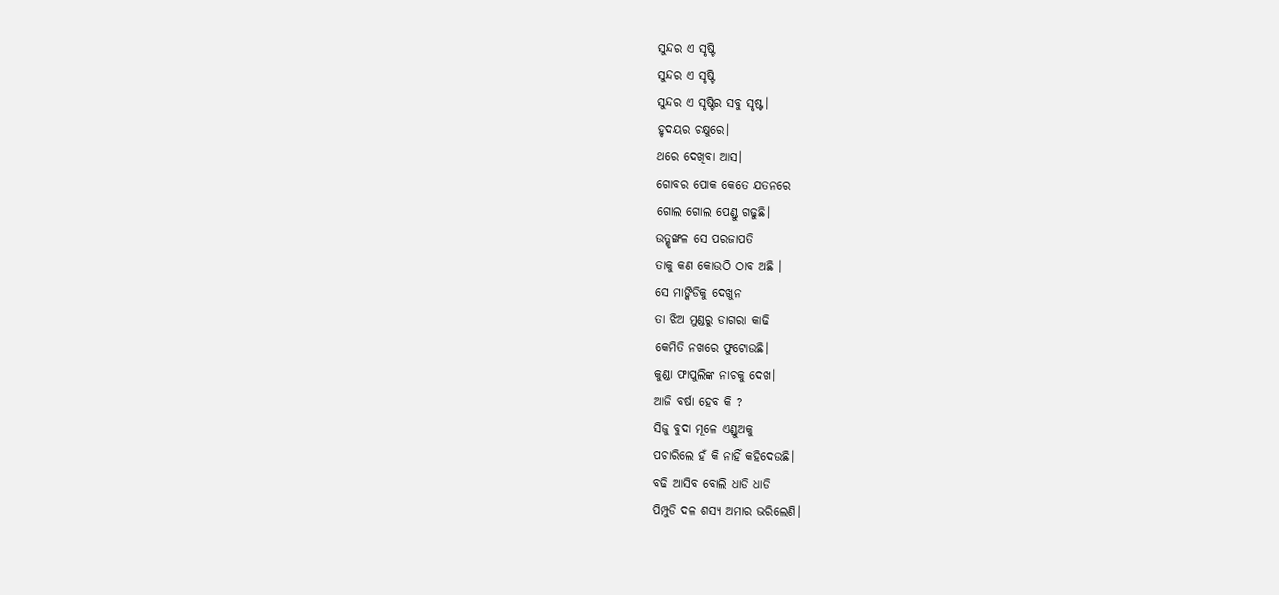ସୁନ୍ଦର ଏ ସୃଷ୍ଟି
ସୁନ୍ଦର ଏ ସୃଷ୍ଟି
ସୁନ୍ଦର ଏ ସୃଷ୍ଟିର ସବୁ ସୃଷ୍ଟ।
ହୃଦୟର ଚକ୍ଷୁରେ।
ଥରେ ଦେଖିବା ଆସ।
ଗୋବର ପୋକ କେତେ ଯତନରେ
ଗୋଲ ଗୋଲ ପେଣ୍ଡୁ ଗଢୁଛି।
ଉତ୍ଶୃଙ୍ଖଳ ସେ ପରଜାପତି
ତାକୁ କଣ କୋଉଠି ଠାବ ଅଛି ।
ସେ ମାଙ୍କିଡିକୁ ଦେଖୁନ
ତା ଝିଅ ମୁଣ୍ଡରୁ ଡାଗରା କାଢି
କେମିତି ନଖରେ ଫୁଟୋଉଛି।
କୁଣ୍ଡା ଫାପୁଲିଙ୍କ ନାଚକୁ ଦେଖ।
ଆଜି ବର୍ଷା ହେବ କି ?
ସିଜୁ ବୁଦା ମୂଳେ ଏଣ୍ଡୁଅକୁ
ପଚାରିଲେ ହଁ କି ନାହିଁ କହିଦେଉଛି।
ବଢି ଆସିବ ବୋଲି ଧାଡି ଧାଡି
ପିମ୍ପୁଡି ଦଳ ଶସ୍ୟ ଅମାର ଭରିଲେଣି।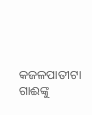କଜଳପାତୀଟା ଗାଈଙ୍କୁ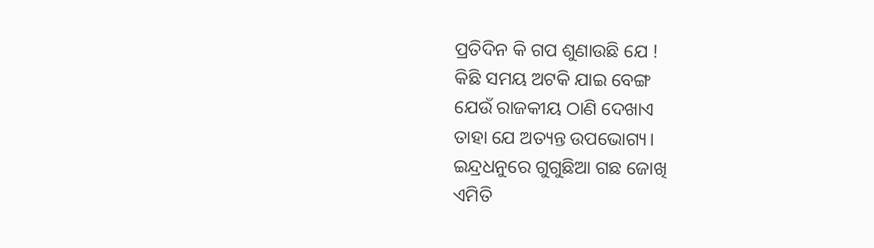ପ୍ରତିଦିନ କି ଗପ ଶୁଣାଉଛି ଯେ !
କିଛି ସମୟ ଅଟକି ଯାଇ ବେଙ୍ଗ
ଯେଉଁ ରାଜକୀୟ ଠାଣି ଦେଖାଏ
ତାହା ଯେ ଅତ୍ୟନ୍ତ ଉପଭୋଗ୍ୟ।
ଇନ୍ଦ୍ରଧନୁରେ ଗୁଗୁଛିଆ ଗଛ ଜୋଖି
ଏମିତି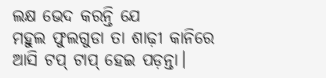ଲକ୍ଷ ଭେଦ କରନ୍ତି ଯେ
ମହୁଲ ଫୁଲଗୁଡା ତା ଶାଢ଼ୀ କାନିରେ
ଆସି ଟପ୍ ଟାପ୍ ହେଇ ପଡ଼ନ୍ତା।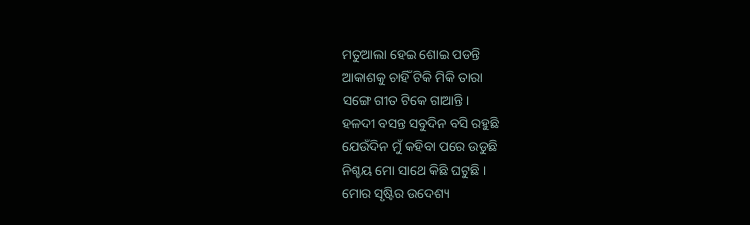ମତୁଆଲା ହେଇ ଶୋଇ ପଡନ୍ତି
ଆକାଶକୁ ଚାହିଁ ଟିକି ମିକି ତାରା
ସଙ୍ଗେ ଗୀତ ଟିକେ ଗାଆନ୍ତି।
ହଳଦୀ ବସନ୍ତ ସବୁଦିନ ବସି ରହୁଛି
ଯେଉଁଦିନ ମୁଁ କହିବା ପରେ ଉଡୁଛି
ନିଶ୍ଚୟ ମୋ ସାଥେ କିଛି ଘଟୁଛି ।
ମୋର ସୃଷ୍ଟିର ଉଦେଶ୍ୟ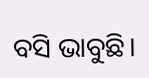ବସି ଭାବୁଛି।